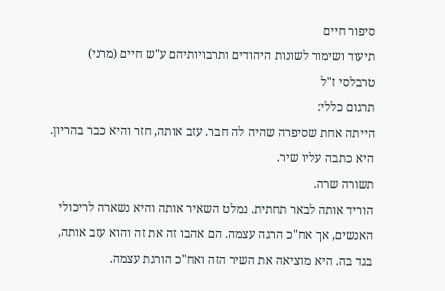סיפור חיים
תיעוד ושימור לשונות היהודים ותרבויותיהם ע"ש חיים (מרני) טרבלסי ז"ל
תרגום כללי:
הייתה אחת שסיפרה שהיה לה חבר. עזב אותה, חזר והיא כבר בהריון. היא כתבה עליו שיר.
תשורה שרה.
הוריד אותה לבאר תחתית. נמלט השאיר אותה והיא נשארה לריכולי האנשים, אך אח"כ הרגה עצמה. הם אהבו זה את זה והוא עזב אותה, בגד בה. היא מוציאה את השיר הזה ואח"כ הורגת עצמה.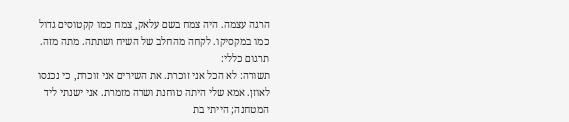הרגה עצמה. היה צמח בשם עלאק, צמח כמו קקטוסים גדול כמו במקסיקו. לקחה מהחלב של השיח ושתתה. מתה מזה.
תרגום כללי:
תשורה: לא הכל אני זוכרת. את השירים אני זוכרת, כי נכנסו לאוזן. אמא שלי היתה טוחנת ושרה מזמרת. אני ישנתי ליד המטחנה; הייתי בת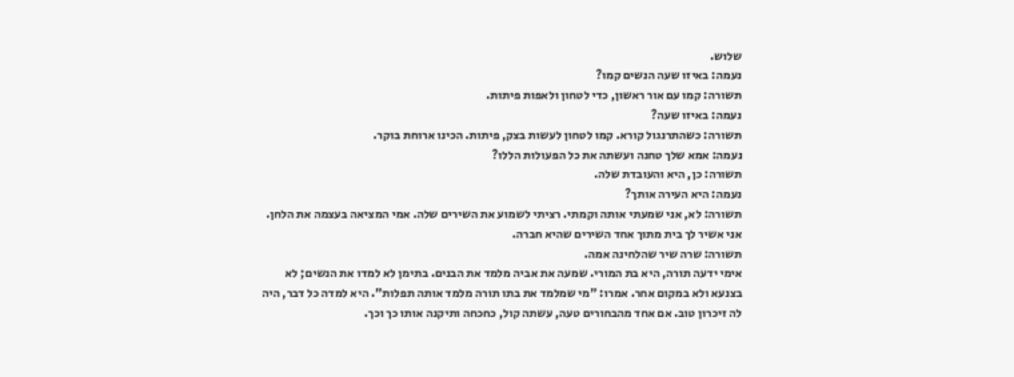שלוש.
נעמה: באיזו שעה הנשים קמו?
תשורה: קמו עם אור ראשון, כדי לטחון ולאפות פיתות.
נעמה: באיזו שעה?
תשורה: כשהתרנגול קורא. קמו לטחון לעשות בצק, פיתות. הכינו ארוחת בוקר.
נעמה: אמא שלך טחנה ועשתה את כל הפעולות הללו?
תשורה: כן, היא והעובדת שלה.
נעמה: היא העירה אותך?
תשורה: לא, אני שמעתי אותה וקמתי. רציתי לשמוע את השירים שלה. אמי המציאה בעצמה את הלחן. אני אשיר לך בית מתוך אחד השירים שהיא חברה.
תשורה: שרה שיר שהלחינה אמה.
אימי ידעה תורה, היא בת המורי. שמעה את אביה מלמד את הבנים. בתימן לא למדו את הנשים; לא בצנעא ולא במקום אחר. אמרו: "מי שמלמד את בתו תורה מלמד אותה תפלות". היא למדה כל דבר, היה לה זיכרון טוב. אם אחד מהבחורים טעה, עשתה קול, כחכחה ותיקנה אותו כך וכך.